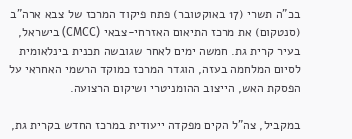בכ"ה תשרי (17 באוקטובר) פתח פיקוד המרכז של צבא ארה"ב (סנטקום) את מרכז התיאום האזרחי-צבאי (CMCC) בישראל, בעיר קרית גת. חמשה ימים לאחר שגובשה תכנית בינלאומית לסיום המלחמה בעזה, הוגדר המרכז כמוקד הרשמי האחראי על הפסקת האש, הייצוב ההומניטרי ושיקום הרצועה.

במקביל, צה"ל הקים מפקדה ייעודית במרכז החדש בקרית גת,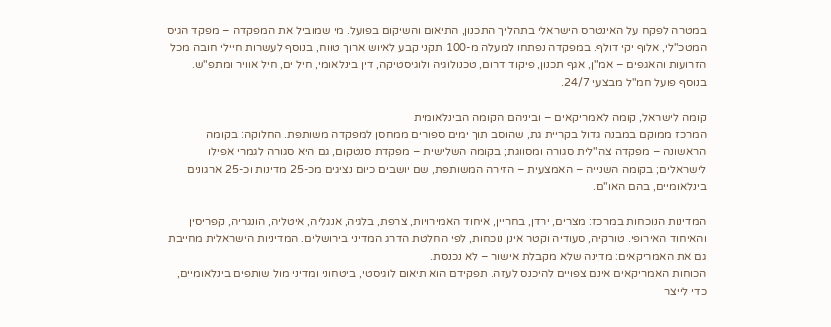במטרה לפקח על האינטרס הישראלי בתהליך התכנון, התיאום והשיקום בפועל. מי שמוביל את המפקדה – מפקד הגיס המטכ"לי, אלוף יקי דולף. במפקדה נפתחו למעלה מ-100 תקני קבע לאיוש ארוך טווח, בנוסף לעשרות חיילי חובה מכל הזרועות והאגפים – אמ"ן, אגף תכנון, פיקוד דרום, טכנולוגיה ולוגיסטיקה, דין בינלאומי, חיל ים, חיל אוויר ומתפ"ש. בנוסף פועל חמ"ל מבצעי 24/7.

קומה לישראל, קומה לאמריקאים – וביניהם הקומה הבינלאומית
המרכז ממוקם במבנה גדול בקריית גת, שהוסב תוך ימים ספורים ממחסן למפקדה משותפת. החלוקה: בקומה הראשונה – מפקדה צה"לית סגורה ומסווגת; בקומה השלישית – מפקדת סנטקום, גם היא סגורה לגמרי אפילו לישראלים; בקומה השנייה – האמצעית – הזירה המשותפת, שם יושבים כיום נציגים מכ-25 מדינות וכ-25 ארגונים בינלאומיים, בהם האו"ם.

המדינות הנוכחות במרכז: מצרים, ירדן, בחריין, איחוד האמירויות, צרפת, בלגיה, אנגליה, איטליה, הונגריה, קפריסין והאיחוד האירופי. טורקיה, סעודיה וקטר אינן נוכחות, לפי החלטת הדרג המדיני בירושלים. המדיניות הישראלית מחייבת גם את האמריקאים: מדינה שלא מקבלת אישור – לא נכנסת.
הכוחות האמריקאים אינם צפויים להיכנס לעזה. תפקידם הוא תיאום לוגיסטי, ביטחוני ומדיני מול שותפים בינלאומיים, כדי לייצר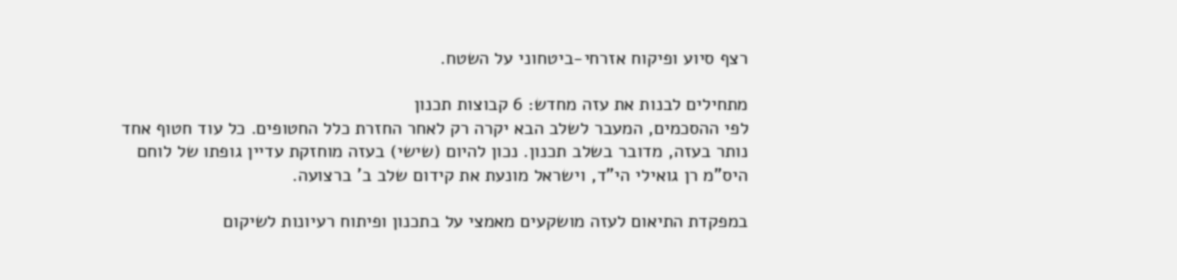רצף סיוע ופיקוח אזרחי-ביטחוני על השטח.

מתחילים לבנות את עזה מחדש: 6 קבוצות תכנון
לפי ההסכמים, המעבר לשלב הבא יקרה רק לאחר החזרת כלל החטופים. כל עוד חטוף אחד נותר בעזה, מדובר בשלב תכנון. נכון להיום (שישי) בעזה מוחזקת עדיין גופתו של לוחם היס"מ רן גואילי הי"ד, וישראל מונעת את קידום שלב ב' ברצועה.

במפקדת התיאום לעזה מושקעים מאמצי על בתכנון ופיתוח רעיונות לשיקום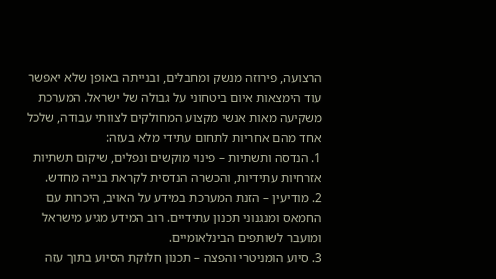הרצועה, פירוזה מנשק ומחבלים, ובנייתה באופן שלא יאפשר עוד הימצאות איום ביטחוני על גבולה של ישראל. המערכת משקיעה מאות אנשי מקצוע המחולקים לצוותי עבודה, שלכל אחד מהם אחריות לתחום עתידי מלא בעזה:
1. הנדסה ותשתיות – פינוי מוקשים ונפלים, שיקום תשתיות אזרחיות עתידיות, והכשרה הנדסית לקראת בנייה מחדש.
2. מודיעין – הזנת המערכת במידע על האויב, היכרות עם החמאס ומנגנוני תכנון עתידיים. רוב המידע מגיע מישראל ומועבר לשותפים הבינלאומיים.
3. סיוע הומניטרי והפצה – תכנון חלוקת הסיוע בתוך עזה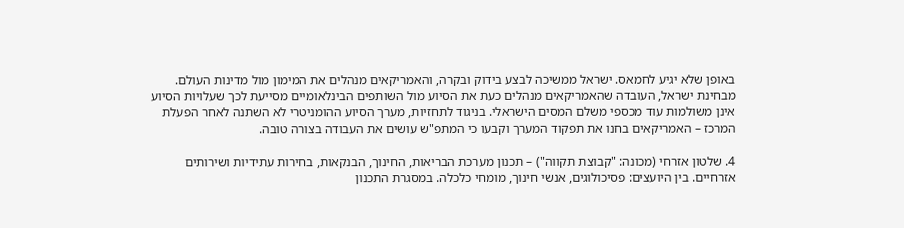באופן שלא יגיע לחמאס. ישראל ממשיכה לבצע בידוק ובקרה, והאמריקאים מנהלים את המימון מול מדינות העולם. מבחינת ישראל, העובדה שהאמריקאים מנהלים כעת את הסיוע מול השותפים הבינלאומיים מסייעת לכך שעלויות הסיוע אינן משולמות עוד מכספי משלם המסים הישראלי. בניגוד לתחזיות, מערך הסיוע ההומניטרי לא השתנה לאחר הפעלת המרכז – האמריקאים בחנו את תפקוד המערך וקבעו כי המתפ"ש עושים את העבודה בצורה טובה.

4. שלטון אזרחי (מכונה: "קבוצת תקווה") – תכנון מערכת הבריאות, החינוך, הבנקאות, בחירות עתידיות ושירותים אזרחיים. בין היועצים: פסיכולוגים, אנשי חינוך, מומחי כלכלה. במסגרת התכנון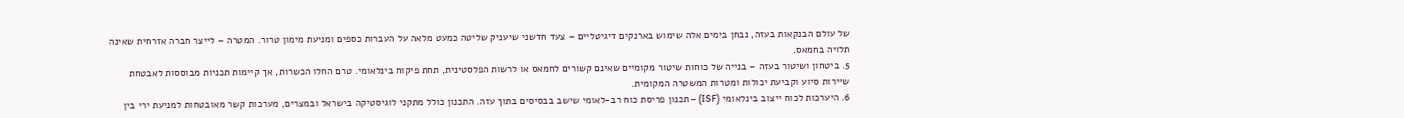של עולם הבנקאות בעזה, נבחן בימים אלה שימוש בארנקים דיגיטליים – צעד חדשני שיעניק שליטה כמעט מלאה על העברות כספים ומניעת מימון טרור. המטרה – לייצר חברה אזרחית שאינה תלויה בחמאס.
5. ביטחון ושיטור בעזה – בנייה של כוחות שיטור מקומיים שאינם קשורים לחמאס או לרשות הפלסטינית, תחת פיקוח בינלאומי. טרם החלו הכשרות, אך קיימות תכניות מבוססות לאבטחת שיירות סיוע וקביעת יכולות ומטרות המשטרה המקומית.
6. היערכות לכוח ייצוב בינלאומי (ISF) – תכנון פריסת כוח רב-לאומי שישב בבסיסים בתוך עזה. התכנון כולל מתקני לוגיסטיקה בישראל ובמצרים, מערכות קשר מאובטחות למניעת ירי בין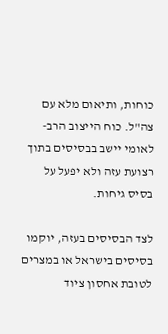כוחות, ותיאום מלא עם צה"ל. כוח הייצוב הרב-לאומי יישב בבסיסים בתוך רצועת עזה ולא יפעל על בסיס גיחות.

לצד הבסיסים בעזה, יוקמו בסיסים בישראל או במצרים לטובת אחסון ציוד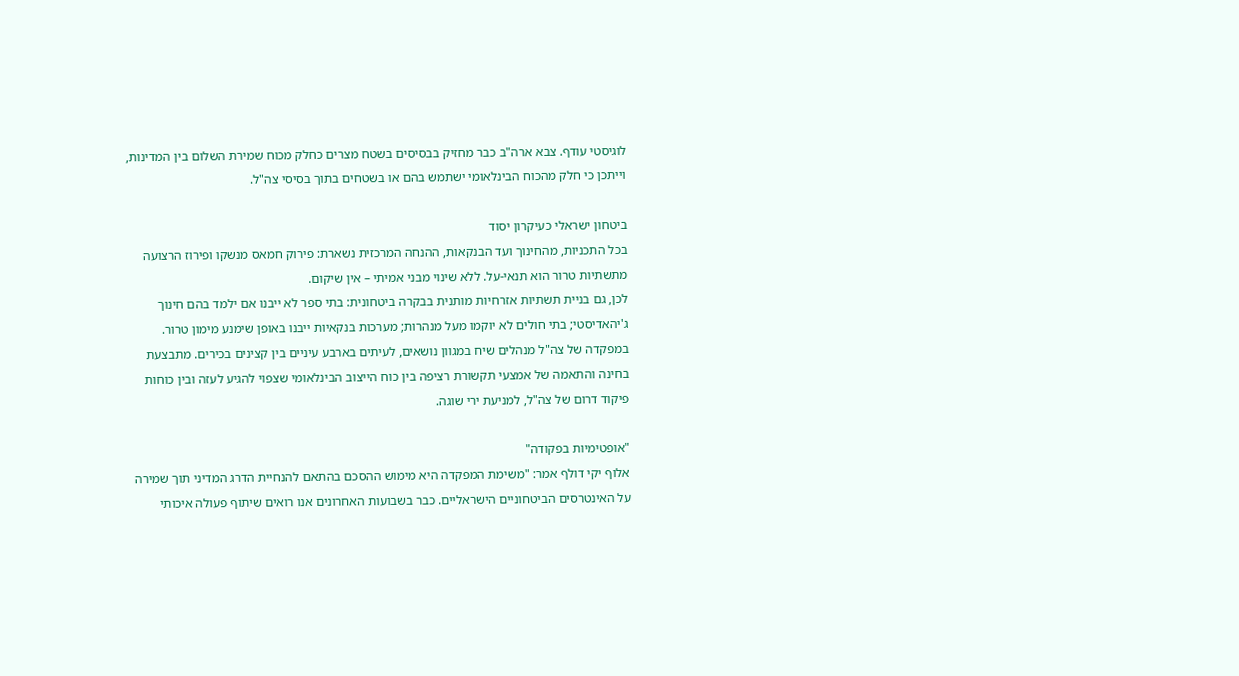לוגיסטי עודף. צבא ארה"ב כבר מחזיק בבסיסים בשטח מצרים כחלק מכוח שמירת השלום בין המדינות, וייתכן כי חלק מהכוח הבינלאומי ישתמש בהם או בשטחים בתוך בסיסי צה"ל.

ביטחון ישראלי כעיקרון יסוד
בכל התכניות, מהחינוך ועד הבנקאות, ההנחה המרכזית נשארת: פירוק חמאס מנשקו ופירוז הרצועה מתשתיות טרור הוא תנאי-על. ללא שינוי מבני אמיתי – אין שיקום.
לכן, גם בניית תשתיות אזרחיות מותנית בבקרה ביטחונית: בתי ספר לא ייבנו אם ילמד בהם חינוך ג'יהאדיסטי; בתי חולים לא יוקמו מעל מנהרות; מערכות בנקאיות ייבנו באופן שימנע מימון טרור.
במפקדה של צה"ל מנהלים שיח במגוון נושאים, לעיתים בארבע עיניים בין קצינים בכירים. מתבצעת בחינה והתאמה של אמצעי תקשורת רציפה בין כוח הייצוב הבינלאומי שצפוי להגיע לעזה ובין כוחות פיקוד דרום של צה"ל, למניעת ירי שוגה.

"אופטימיות בפקודה"
אלוף יקי דולף אמר: "משימת המפקדה היא מימוש ההסכם בהתאם להנחיית הדרג המדיני תוך שמירה על האינטרסים הביטחוניים הישראליים. כבר בשבועות האחרונים אנו רואים שיתוף פעולה איכותי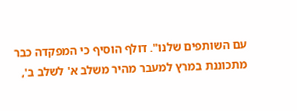עם השותפים שלנו". דולף הוסיף כי המפקדה כבר מתכוננת במרץ למעבר מהיר משלב א' לשלב ב',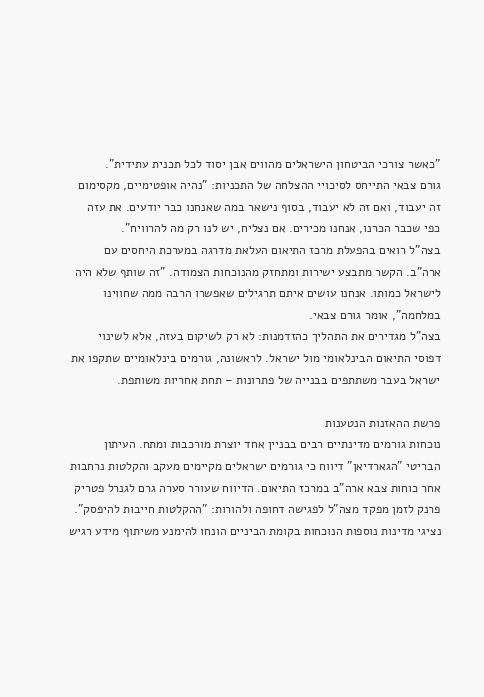"כאשר צורכי הביטחון הישראלים מהווים אבן יסוד לכל תכנית עתידית".
גורם צבאי התייחס לסיכויי ההצלחה של התכניות: "נהיה אופטימיים, מקסימום זה יעבוד, ואם זה לא יעבוד, בסוף נישאר במה שאנחנו כבר יודעים. את עזה כפי שכבר הכרנו, אנחנו מכירים. אם נצליח, יש לנו רק מה להרוויח".
בצה"ל רואים בהפעלת מרכז התיאום העלאת מדרגה במערכת היחסים עם ארה"ב. הקשר מתבצע ישירות ומתחזק מהנוכחות הצמודה. "זה שותף שלא היה לישראל כמותו. אנחנו עושים איתם תרגילים שאפשרו הרבה ממה שחווינו במלחמה", אומר גורם צבאי.
בצה"ל מגדירים את התהליך כהזדמנות: לא רק לשיקום בעזה, אלא לשינוי דפוסי התיאום הבינלאומי מול ישראל. לראשונה, גורמים בינלאומיים שתקפו את ישראל בעבר משתתפים בבנייה של פתרונות – תחת אחריות משותפת.

פרשת ההאזנות הנטענות
נוכחות גורמים מדינתיים רבים בבניין אחד יוצרת מורכבות ומתח. העיתון הבריטי "הגארדיאן" דיווח כי גורמים ישראלים מקיימים מעקב והקלטות נרחבות אחר כוחות צבא ארה"ב במרכז התיאום. הדיווח שעורר סערה גרם לגנרל פטריק פרנק לזמן מפקד מצה"ל לפגישה דחופה ולהורות: "ההקלטות חייבות להיפסק". נציגי מדינות נוספות הנוכחות בקומת הביניים הונחו להימנע משיתוף מידע רגיש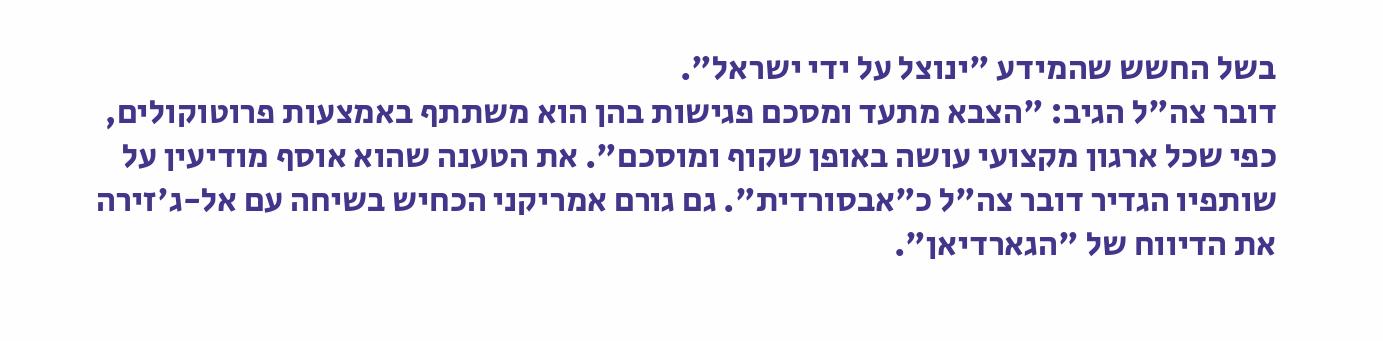בשל החשש שהמידע "ינוצל על ידי ישראל".
דובר צה"ל הגיב: "הצבא מתעד ומסכם פגישות בהן הוא משתתף באמצעות פרוטוקולים, כפי שכל ארגון מקצועי עושה באופן שקוף ומוסכם". את הטענה שהוא אוסף מודיעין על שותפיו הגדיר דובר צה"ל כ"אבסורדית". גם גורם אמריקני הכחיש בשיחה עם אל-ג'זירה את הדיווח של "הגארדיאן".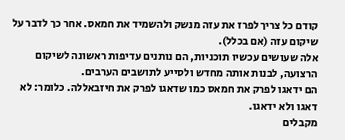קודם כל צריך לפרז את עזה מנשק ולהשמיד את חמאס. אחר כך לדבר על שיקום עזה (אם בכלל).
אלה שעושים עכשיו תוכניות, הם נותנים עדיפות ראשונה לשיקום הרצועה, לבנות אותה מחדש ולסייע לתושבים הערבים.
הם ידאגו לפרק את חמאס כמו שדאגו לפרק את חיזבאללה. כלומר: לא דאגו ולא ידאגו.
מקבלים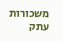משכורות עתק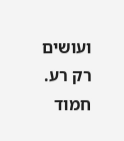ועושים רק רע.
חמוד